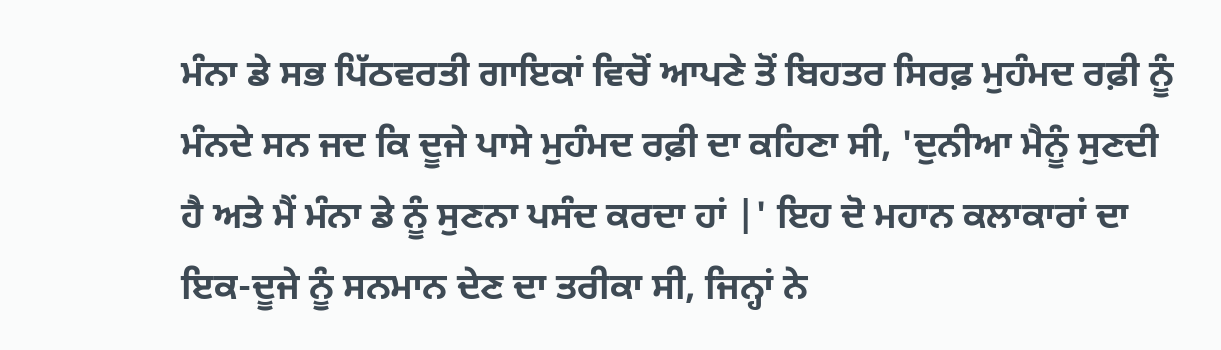ਮੰਨਾ ਡੇ ਸਭ ਪਿੱਠਵਰਤੀ ਗਾਇਕਾਂ ਵਿਚੋਂ ਆਪਣੇ ਤੋਂ ਬਿਹਤਰ ਸਿਰਫ਼ ਮੁਹੰਮਦ ਰਫ਼ੀ ਨੂੰ ਮੰਨਦੇ ਸਨ ਜਦ ਕਿ ਦੂਜੇ ਪਾਸੇ ਮੁਹੰਮਦ ਰਫ਼ੀ ਦਾ ਕਹਿਣਾ ਸੀ, 'ਦੁਨੀਆ ਮੈਨੂੰ ਸੁਣਦੀ ਹੈ ਅਤੇ ਮੈਂ ਮੰਨਾ ਡੇ ਨੂੰ ਸੁਣਨਾ ਪਸੰਦ ਕਰਦਾ ਹਾਂ |' ਇਹ ਦੋ ਮਹਾਨ ਕਲਾਕਾਰਾਂ ਦਾ ਇਕ-ਦੂਜੇ ਨੂੰ ਸਨਮਾਨ ਦੇਣ ਦਾ ਤਰੀਕਾ ਸੀ, ਜਿਨ੍ਹਾਂ ਨੇ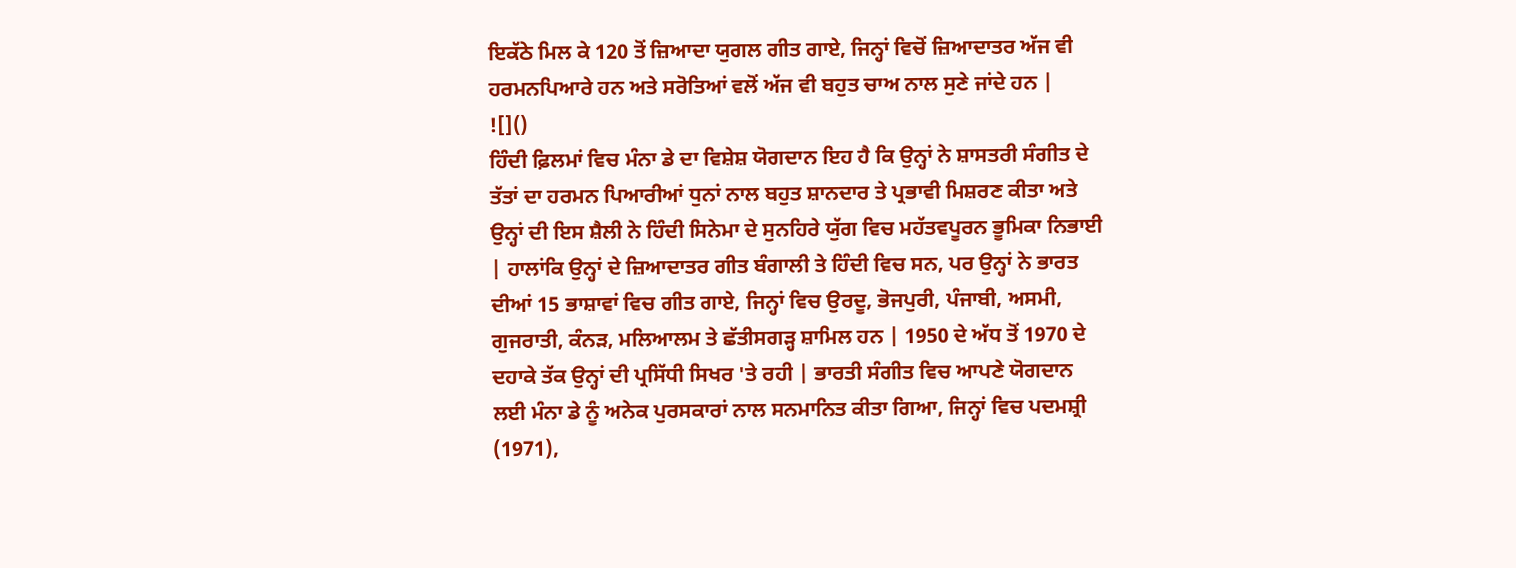ਇਕੱਠੇ ਮਿਲ ਕੇ 120 ਤੋਂ ਜ਼ਿਆਦਾ ਯੁਗਲ ਗੀਤ ਗਾਏ, ਜਿਨ੍ਹਾਂ ਵਿਚੋਂ ਜ਼ਿਆਦਾਤਰ ਅੱਜ ਵੀ ਹਰਮਨਪਿਆਰੇ ਹਨ ਅਤੇ ਸਰੋਤਿਆਂ ਵਲੋਂ ਅੱਜ ਵੀ ਬਹੁਤ ਚਾਅ ਨਾਲ ਸੁਣੇ ਜਾਂਦੇ ਹਨ |
![]()
ਹਿੰਦੀ ਫ਼ਿਲਮਾਂ ਵਿਚ ਮੰਨਾ ਡੇ ਦਾ ਵਿਸ਼ੇਸ਼ ਯੋਗਦਾਨ ਇਹ ਹੈ ਕਿ ਉਨ੍ਹਾਂ ਨੇ ਸ਼ਾਸਤਰੀ ਸੰਗੀਤ ਦੇ ਤੱਤਾਂ ਦਾ ਹਰਮਨ ਪਿਆਰੀਆਂ ਧੁਨਾਂ ਨਾਲ ਬਹੁਤ ਸ਼ਾਨਦਾਰ ਤੇ ਪ੍ਰਭਾਵੀ ਮਿਸ਼ਰਣ ਕੀਤਾ ਅਤੇ ਉਨ੍ਹਾਂ ਦੀ ਇਸ ਸ਼ੈਲੀ ਨੇ ਹਿੰਦੀ ਸਿਨੇਮਾ ਦੇ ਸੁਨਹਿਰੇ ਯੁੱਗ ਵਿਚ ਮਹੱਤਵਪੂਰਨ ਭੂਮਿਕਾ ਨਿਭਾਈ | ਹਾਲਾਂਕਿ ਉਨ੍ਹਾਂ ਦੇ ਜ਼ਿਆਦਾਤਰ ਗੀਤ ਬੰਗਾਲੀ ਤੇ ਹਿੰਦੀ ਵਿਚ ਸਨ, ਪਰ ਉਨ੍ਹਾਂ ਨੇ ਭਾਰਤ ਦੀਆਂ 15 ਭਾਸ਼ਾਵਾਂ ਵਿਚ ਗੀਤ ਗਾਏ, ਜਿਨ੍ਹਾਂ ਵਿਚ ਉਰਦੂ, ਭੋਜਪੁਰੀ, ਪੰਜਾਬੀ, ਅਸਮੀ, ਗੁਜਰਾਤੀ, ਕੰਨੜ, ਮਲਿਆਲਮ ਤੇ ਛੱਤੀਸਗੜ੍ਹ ਸ਼ਾਮਿਲ ਹਨ | 1950 ਦੇ ਅੱਧ ਤੋਂ 1970 ਦੇ ਦਹਾਕੇ ਤੱਕ ਉਨ੍ਹਾਂ ਦੀ ਪ੍ਰਸਿੱਧੀ ਸਿਖਰ 'ਤੇ ਰਹੀ | ਭਾਰਤੀ ਸੰਗੀਤ ਵਿਚ ਆਪਣੇ ਯੋਗਦਾਨ ਲਈ ਮੰਨਾ ਡੇ ਨੂੰ ਅਨੇਕ ਪੁਰਸਕਾਰਾਂ ਨਾਲ ਸਨਮਾਨਿਤ ਕੀਤਾ ਗਿਆ, ਜਿਨ੍ਹਾਂ ਵਿਚ ਪਦਮਸ਼੍ਰੀ (1971),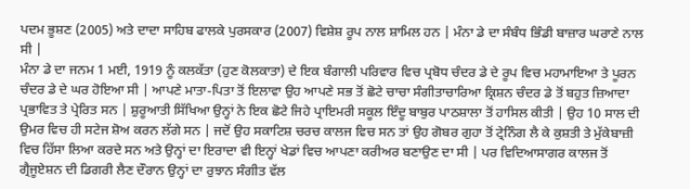ਪਦਮ ਭੂਸ਼ਣ (2005) ਅਤੇ ਦਾਦਾ ਸਾਹਿਬ ਫਾਲਕੇ ਪੁਰਸਕਾਰ (2007) ਵਿਸ਼ੇਸ਼ ਰੂਪ ਨਾਲ ਸ਼ਾਮਿਲ ਹਨ | ਮੰਨਾ ਡੇ ਦਾ ਸੰਬੰਧ ਭਿੰਡੀ ਬਾਜ਼ਾਰ ਘਰਾਣੇ ਨਾਲ ਸੀ |
ਮੰਨਾ ਡੇ ਦਾ ਜਨਮ 1 ਮਈ, 1919 ਨੂੰ ਕਲਕੱਤਾ (ਹੁਣ ਕੋਲਕਾਤਾ) ਦੇ ਇਕ ਬੰਗਾਲੀ ਪਰਿਵਾਰ ਵਿਚ ਪ੍ਰਬੋਧ ਚੰਦਰ ਡੇ ਦੇ ਰੂਪ ਵਿਚ ਮਹਾਮਾਇਆ ਤੇ ਪੂਰਨ ਚੰਦਰ ਡੇ ਦੇ ਘਰ ਹੋਇਆ ਸੀ | ਆਪਣੇ ਮਾਤਾ-ਪਿਤਾ ਤੋਂ ਇਲਾਵਾ ਉਹ ਆਪਣੇ ਸਭ ਤੋਂ ਛੋਟੇ ਚਾਚਾ ਸੰਗੀਤਾਚਾਰਿਆ ਕ੍ਰਿਸ਼ਨ ਚੰਦਰ ਡੇ ਤੋਂ ਬਹੁਤ ਜ਼ਿਆਦਾ ਪ੍ਰਭਾਵਿਤ ਤੇ ਪ੍ਰੇਰਿਤ ਸਨ | ਸ਼ੁਰੂਆਤੀ ਸਿੱਖਿਆ ਉਨ੍ਹਾਂ ਨੇ ਇਕ ਛੋਟੇ ਜਿਹੇ ਪ੍ਰਾਇਮਰੀ ਸਕੂਲ ਇੰਦੂ ਬਾਬੁਰ ਪਾਠਸ਼ਾਲਾ ਤੋਂ ਹਾਸਿਲ ਕੀਤੀ | ਉਹ 10 ਸਾਲ ਦੀ ਉਮਰ ਵਿਚ ਹੀ ਸਟੇਜ ਸ਼ੋਅ ਕਰਨ ਲੱਗੇ ਸਨ | ਜਦੋਂ ਉਹ ਸਕਾਟਿਸ਼ ਚਰਚ ਕਾਲਜ ਵਿਚ ਸਨ ਤਾਂ ਉਹ ਗੋਬਰ ਗੁਹਾ ਤੋਂ ਟ੍ਰੇਨਿੰਗ ਲੈ ਕੇ ਕੁਸ਼ਤੀ ਤੇ ਮੁੱਕੇਬਾਜ਼ੀ ਵਿਚ ਹਿੱਸਾ ਲਿਆ ਕਰਦੇ ਸਨ ਅਤੇ ਉਨ੍ਹਾਂ ਦਾ ਇਰਾਦਾ ਵੀ ਇਨ੍ਹਾਂ ਖੇਡਾਂ ਵਿਚ ਆਪਣਾ ਕਰੀਅਰ ਬਣਾਉਣ ਦਾ ਸੀ | ਪਰ ਵਿਦਿਆਸਾਗਰ ਕਾਲਜ ਤੋਂ ਗ੍ਰੈਜੂਏਸ਼ਨ ਦੀ ਡਿਗਰੀ ਲੈਣ ਦੌਰਾਨ ਉਨ੍ਹਾਂ ਦਾ ਰੁਝਾਨ ਸੰਗੀਤ ਵੱਲ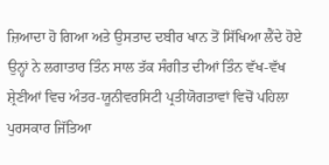ਜ਼ਿਆਦਾ ਹੋ ਗਿਆ ਅਤੇ ਉਸਤਾਦ ਦਬੀਰ ਖਾਨ ਤੋਂ ਸਿੱਖਿਆ ਲੈਂਦੇ ਹੋਏ ਉਨ੍ਹਾਂ ਨੇ ਲਗਾਤਾਰ ਤਿੰਨ ਸਾਲ ਤੱਕ ਸੰਗੀਤ ਦੀਆਂ ਤਿੰਨ ਵੱਖ-ਵੱਖ ਸ਼੍ਰੇਣੀਆਂ ਵਿਚ ਅੰਤਰ-ਯੂਨੀਵਰਸਿਟੀ ਪ੍ਰਤੀਯੋਗਤਾਵਾਂ ਵਿਚੋਂ ਪਹਿਲਾ ਪੁਰਸਕਾਰ ਜਿੱਤਿਆ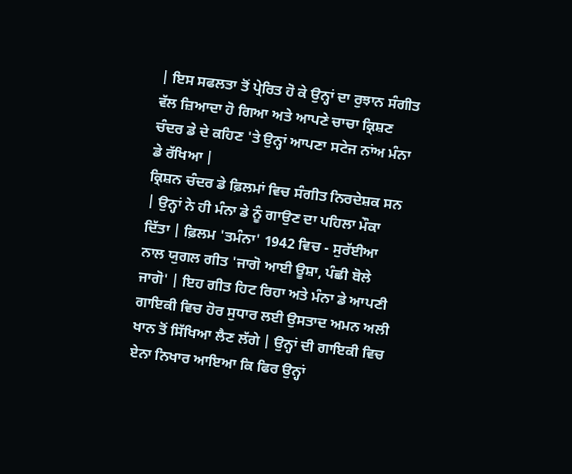| ਇਸ ਸਫਲਤਾ ਤੋਂ ਪ੍ਰੇਰਿਤ ਹੋ ਕੇ ਉਨ੍ਹਾਂ ਦਾ ਰੁਝਾਨ ਸੰਗੀਤ ਵੱਲ ਜ਼ਿਆਦਾ ਹੋ ਗਿਆ ਅਤੇ ਆਪਣੇ ਚਾਚਾ ਕ੍ਰਿਸ਼ਣ ਚੰਦਰ ਡੇ ਦੇ ਕਹਿਣ 'ਤੇ ਉਨ੍ਹਾਂ ਆਪਣਾ ਸਟੇਜ ਨਾਂਅ ਮੰਨਾ ਡੇ ਰੱਖਿਆ |
ਕ੍ਰਿਸ਼ਨ ਚੰਦਰ ਡੇ ਫ਼ਿਲਮਾਂ ਵਿਚ ਸੰਗੀਤ ਨਿਰਦੇਸ਼ਕ ਸਨ | ਉਨ੍ਹਾਂ ਨੇ ਹੀ ਮੰਨਾ ਡੇ ਨੂੰ ਗਾਉਣ ਦਾ ਪਹਿਲਾ ਮੌਕਾ ਦਿੱਤਾ | ਫ਼ਿਲਮ 'ਤਮੰਨਾ' 1942 ਵਿਚ - ਸੁਰੱਈਆ ਨਾਲ ਯੁਗਲ ਗੀਤ 'ਜਾਗੋ ਆਈ ਊਸ਼ਾ, ਪੰਛੀ ਬੋਲੇ ਜਾਗੋ' | ਇਹ ਗੀਤ ਹਿਟ ਰਿਹਾ ਅਤੇ ਮੰਨਾ ਡੇ ਆਪਣੀ ਗਾਇਕੀ ਵਿਚ ਹੋਰ ਸੁਧਾਰ ਲਈ ਉਸਤਾਦ ਅਮਨ ਅਲੀ ਖਾਨ ਤੋਂ ਸਿੱਖਿਆ ਲੈਣ ਲੱਗੇ | ਉਨ੍ਹਾਂ ਦੀ ਗਾਇਕੀ ਵਿਚ ਏਨਾ ਨਿਖਾਰ ਆਇਆ ਕਿ ਫਿਰ ਉਨ੍ਹਾਂ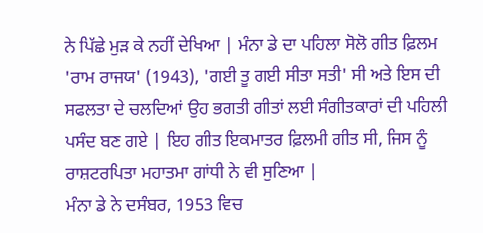ਨੇ ਪਿੱਛੇ ਮੁੜ ਕੇ ਨਹੀਂ ਦੇਖਿਆ | ਮੰਨਾ ਡੇ ਦਾ ਪਹਿਲਾ ਸੋਲੋ ਗੀਤ ਫ਼ਿਲਮ 'ਰਾਮ ਰਾਜਯ' (1943), 'ਗਈ ਤੂ ਗਈ ਸੀਤਾ ਸਤੀ' ਸੀ ਅਤੇ ਇਸ ਦੀ ਸਫਲਤਾ ਦੇ ਚਲਦਿਆਂ ਉਹ ਭਗਤੀ ਗੀਤਾਂ ਲਈ ਸੰਗੀਤਕਾਰਾਂ ਦੀ ਪਹਿਲੀ ਪਸੰਦ ਬਣ ਗਏ | ਇਹ ਗੀਤ ਇਕਮਾਤਰ ਫ਼ਿਲਮੀ ਗੀਤ ਸੀ, ਜਿਸ ਨੂੰ ਰਾਸ਼ਟਰਪਿਤਾ ਮਹਾਤਮਾ ਗਾਂਧੀ ਨੇ ਵੀ ਸੁਣਿਆ |
ਮੰਨਾ ਡੇ ਨੇ ਦਸੰਬਰ, 1953 ਵਿਚ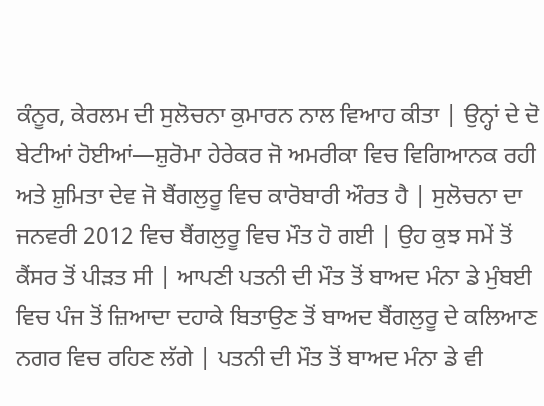ਕੰਨੂਰ, ਕੇਰਲਮ ਦੀ ਸੁਲੋਚਨਾ ਕੁਮਾਰਨ ਨਾਲ ਵਿਆਹ ਕੀਤਾ | ਉਨ੍ਹਾਂ ਦੇ ਦੋ ਬੇਟੀਆਂ ਹੋਈਆਂ—ਸ਼ੁਰੋਮਾ ਹੇਰੇਕਰ ਜੋ ਅਮਰੀਕਾ ਵਿਚ ਵਿਗਿਆਨਕ ਰਹੀ ਅਤੇ ਸ਼ੁਮਿਤਾ ਦੇਵ ਜੋ ਬੈਂਗਲੁਰੂ ਵਿਚ ਕਾਰੋਬਾਰੀ ਔਰਤ ਹੈ | ਸੁਲੋਚਨਾ ਦਾ ਜਨਵਰੀ 2012 ਵਿਚ ਬੈਂਗਲੁਰੂ ਵਿਚ ਮੌਤ ਹੋ ਗਈ | ਉਹ ਕੁਝ ਸਮੇਂ ਤੋਂ ਕੈਂਸਰ ਤੋਂ ਪੀੜਤ ਸੀ | ਆਪਣੀ ਪਤਨੀ ਦੀ ਮੌਤ ਤੋਂ ਬਾਅਦ ਮੰਨਾ ਡੇ ਮੁੰਬਈ ਵਿਚ ਪੰਜ ਤੋਂ ਜ਼ਿਆਦਾ ਦਹਾਕੇ ਬਿਤਾਉਣ ਤੋਂ ਬਾਅਦ ਬੈਂਗਲੁਰੂ ਦੇ ਕਲਿਆਣ ਨਗਰ ਵਿਚ ਰਹਿਣ ਲੱਗੇ | ਪਤਨੀ ਦੀ ਮੌਤ ਤੋਂ ਬਾਅਦ ਮੰਨਾ ਡੇ ਵੀ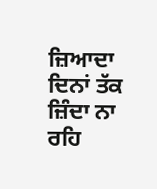ਜ਼ਿਆਦਾ ਦਿਨਾਂ ਤੱਕ ਜ਼ਿੰਦਾ ਨਾ ਰਹਿ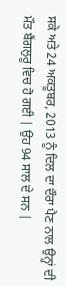ਸਕੇ ਅਤੇ 24 ਅਕਤੂਬਰ, 2013 ਨੂੰ ਦਿਲ ਦਾ ਦੌਰਾ ਪੈਣ ਨਾਲ ਉਨ੍ਹਾਂ ਦੀ ਮੌਤ ਬੈਂਗਲੁਰੂ ਵਿਚ ਹੋ ਗਈ | ਉਹ 94 ਸਾਲ ਦੇ ਸਨ |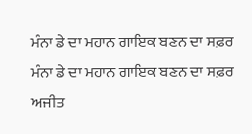ਮੰਨਾ ਡੇ ਦਾ ਮਹਾਨ ਗਾਇਕ ਬਣਨ ਦਾ ਸਫ਼ਰ
ਮੰਨਾ ਡੇ ਦਾ ਮਹਾਨ ਗਾਇਕ ਬਣਨ ਦਾ ਸਫ਼ਰ
ਅਜੀਤ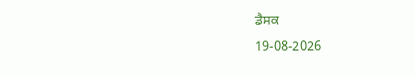ਡੈਸਕ
19-08-2026